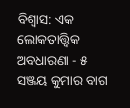ବିଶ୍ୱାସ: ଏକ ଲୋକତାତ୍ତ୍ୱିକ ଅବଧାରଣା - ୫
ସଞ୍ଜୟ କୁମାର ବାଗ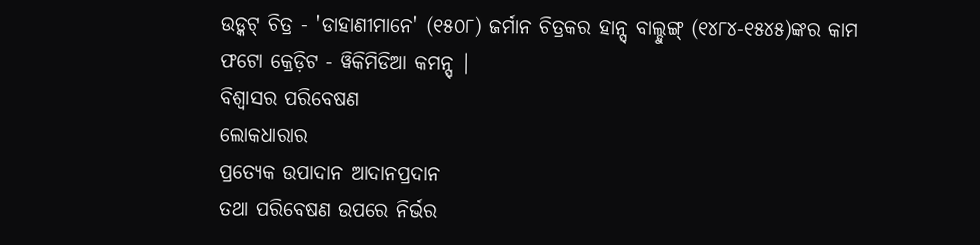ଉଡ୍କଟ୍ ଚିତ୍ର - 'ଡାହାଣୀମାନେ' (୧୫୦୮) ଜର୍ମାନ ଚିତ୍ରକର ହାନ୍ସ୍ ବାଲ୍ଡୁଙ୍ଗ୍ (୧୪୮୪-୧୫୪୫)ଙ୍କର କାମ ଫଟୋ କ୍ରେଡ଼ିଟ - ୱିକିମିଡିଆ କମନ୍ସ୍ |
ବିଶ୍ୱାସର ପରିବେଷଣ
ଲୋକଧାରାର
ପ୍ରତ୍ୟେକ ଉପାଦାନ ଆଦାନପ୍ରଦାନ
ତଥା ପରିବେଷଣ ଉପରେ ନିର୍ଭର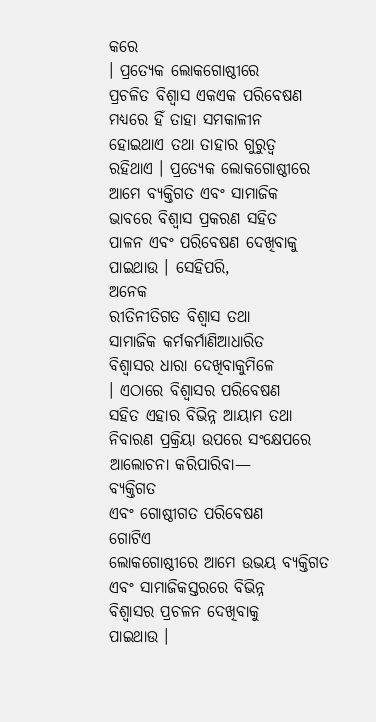କରେ
। ପ୍ରତ୍ୟେକ ଲୋକଗୋଷ୍ଠୀରେ
ପ୍ରଚଳିତ ବିଶ୍ୱାସ ଏକଏକ ପରିବେଷଣ
ମଧ୍ୟରେ ହିଁ ତାହା ସମକାଳୀନ
ହୋଇଥାଏ ତଥା ତାହାର ଗୁରୁତ୍ୱ
ରହିଥାଏ । ପ୍ରତ୍ୟେକ ଲୋକଗୋଷ୍ଠୀରେ
ଆମେ ବ୍ୟକ୍ତିଗତ ଏବଂ ସାମାଜିକ
ଭାବରେ ବିଶ୍ୱାସ ପ୍ରକରଣ ସହିତ
ପାଳନ ଏବଂ ପରିବେଷଣ ଦେଖିବାକୁ
ପାଇଥାଉ । ସେହିପରି,
ଅନେକ
ରୀତିନୀତିଗତ ବିଶ୍ୱାସ ତଥା
ସାମାଜିକ କର୍ମକର୍ମାଣିଆଧାରିତ
ବିଶ୍ୱାସର ଧାରା ଦେଖିବାକୁମିଳେ
। ଏଠାରେ ବିଶ୍ୱାସର ପରିବେଷଣ
ସହିତ ଏହାର ବିଭିନ୍ନ ଆୟାମ ତଥା
ନିବାରଣ ପ୍ରକ୍ରିୟା ଉପରେ ସଂକ୍ଷେପରେ
ଆଲୋଚନା କରିପାରିବା—
ବ୍ୟକ୍ତିଗତ
ଏବଂ ଗୋଷ୍ଠୀଗତ ପରିବେଷଣ
ଗୋଟିଏ
ଲୋକଗୋଷ୍ଠୀରେ ଆମେ ଉଭୟ ବ୍ୟକ୍ତିଗତ
ଏବଂ ସାମାଜିକସ୍ତରରେ ବିଭିନ୍ନ
ବିଶ୍ୱାସର ପ୍ରଚଳନ ଦେଖିବାକୁ
ପାଇଥାଉ ।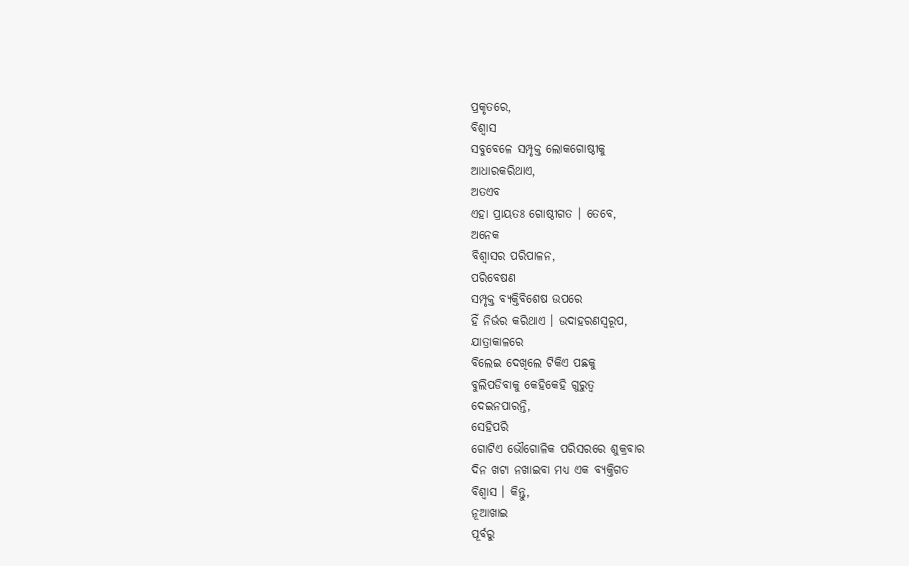ପ୍ରକୃତରେ,
ବିଶ୍ୱାସ
ସବୁବେଳେ ସମ୍ପୃକ୍ତ ଲୋକଗୋଷ୍ଠୀକୁ
ଆଧାରକରିଥାଏ,
ଅତଏବ
ଏହା ପ୍ରାୟତଃ ଗୋଷ୍ଠୀଗତ । ତେବେ,
ଅନେକ
ବିଶ୍ୱାସର ପରିପାଳନ,
ପରିବେଷଣ
ସମ୍ପୃକ୍ତ ବ୍ୟକ୍ତିବିଶେଷ ଉପରେ
ହିଁ ନିର୍ଭର କରିଥାଏ । ଉଦାହରଣସ୍ୱରୂପ,
ଯାତ୍ରାକାଳରେ
ବିଲେଇ ଦେଖିଲେ ଟିକିଏ ପଛକୁ
ବୁଲିପଡିବାକୁ କେହିକେହି ଗୁରୁତ୍ୱ
ଦେଇନପାରନ୍ତି,
ସେହିପରି
ଗୋଟିଏ ଭୌଗୋଳିକ ପରିସରରେ ଶୁକ୍ରବାର
ଦିନ ଖଟା ନଖାଇବା ମଧ୍ୟ ଏକ ବ୍ୟକ୍ତିଗତ
ବିଶ୍ୱାସ । କିନ୍ତୁ,
ନୂଆଖାଇ
ପୂର୍ବରୁ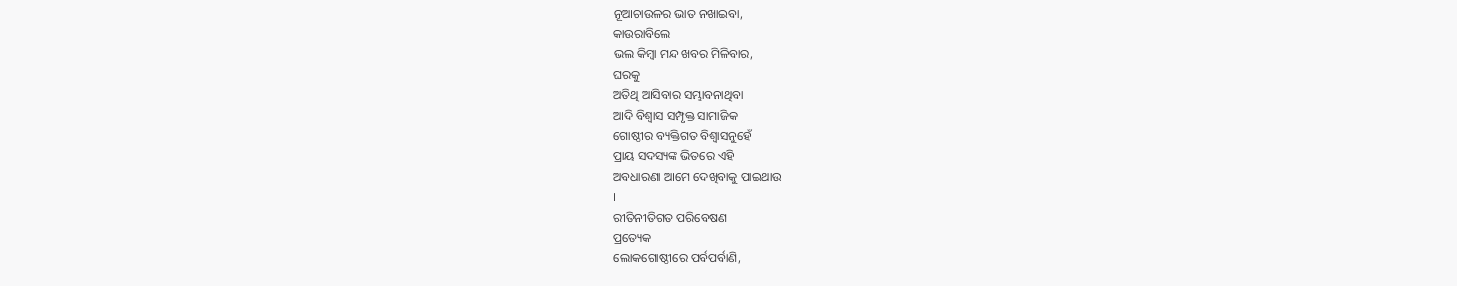ନୂଆଚାଉଳର ଭାତ ନଖାଇବା,
କାଉରାବିଲେ
ଭଲ କିମ୍ବା ମନ୍ଦ ଖବର ମିଳିବାର,
ଘରକୁ
ଅତିଥି ଆସିବାର ସମ୍ଭାବନାଥିବା
ଆଦି ବିଶ୍ୱାସ ସମ୍ପୃକ୍ତ ସାମାଜିକ
ଗୋଷ୍ଠୀର ବ୍ୟକ୍ତିଗତ ବିଶ୍ୱାସନୁହେଁ
ପ୍ରାୟ ସଦସ୍ୟଙ୍କ ଭିତରେ ଏହି
ଅବଧାରଣା ଆମେ ଦେଖିବାକୁ ପାଇଥାଉ
।
ରୀତିନୀତିଗତ ପରିବେଷଣ
ପ୍ରତ୍ୟେକ
ଲୋକଗୋଷ୍ଠୀରେ ପର୍ବପର୍ବାଣି,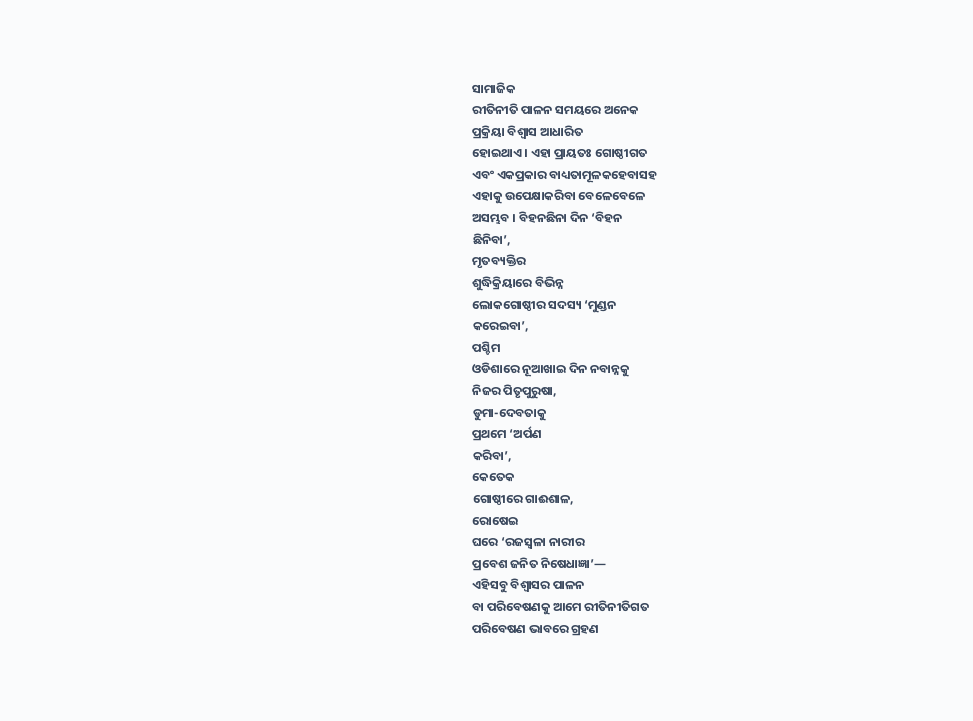ସାମାଜିକ
ରୀତିନୀତି ପାଳନ ସମୟରେ ଅନେକ
ପ୍ରକ୍ରିୟା ବିଶ୍ୱାସ ଆଧାରିତ
ହୋଇଥାଏ । ଏହା ପ୍ରାୟତଃ ଗୋଷ୍ଠୀଗତ
ଏବଂ ଏକପ୍ରକାର ବାଧ୍ୟତାମୂଳକହେବାସହ
ଏହାକୁ ଉପେକ୍ଷାକରିବା ବେଳେବେଳେ
ଅସମ୍ଭବ । ବିହନଛିନା ଦିନ ‘ବିହନ
ଛିନିବା’,
ମୃତବ୍ୟକ୍ତିର
ଶୁଦ୍ଧିକ୍ରିୟାରେ ବିଭିନ୍ନ
ଲୋକଗୋଷ୍ଠୀର ସଦସ୍ୟ ‘ମୁଣ୍ଡନ
କରେଇବା’,
ପଶ୍ଚିମ
ଓଡିଶାରେ ନୂଆଖାଇ ଦିନ ନବାନ୍ନକୁ
ନିଜର ପିତୃପୁରୁଷା,
ଡୁମା-ଦେବତାକୁ
ପ୍ରଥମେ ‘ଅର୍ପଣ
କରିବା’,
କେତେକ
ଗୋଷ୍ଠୀରେ ଗାଈଶାଳ,
ରୋଷେଇ
ଘରେ ‘ରଜସ୍ୱଳା ନାରୀର
ପ୍ରବେଶ ଜନିତ ନିଷେଧାଜ୍ଞା’—
ଏହିସବୁ ବିଶ୍ୱାସର ପାଳନ
ବା ପରିବେଷଣକୁ ଆମେ ରୀତିନୀତିଗତ
ପରିବେଷଣ ଭାବରେ ଗ୍ରହଣ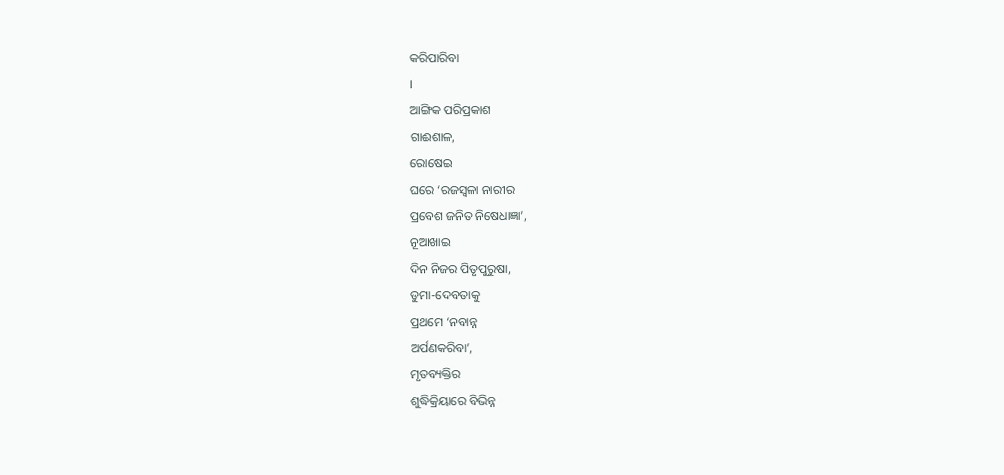କରିପାରିବା
।
ଆଙ୍ଗିକ ପରିପ୍ରକାଶ
ଗାଈଶାଳ,
ରୋଷେଇ
ଘରେ ‘ରଜସ୍ୱଳା ନାରୀର
ପ୍ରବେଶ ଜନିତ ନିଷେଧାଜ୍ଞା’,
ନୂଆଖାଇ
ଦିନ ନିଜର ପିତୃପୁରୁଷା,
ଡୁମା-ଦେବତାକୁ
ପ୍ରଥମେ ‘ନବାନ୍ନ
ଅର୍ପଣକରିବା’,
ମୃତବ୍ୟକ୍ତିର
ଶୁଦ୍ଧିକ୍ରିୟାରେ ବିଭିନ୍ନ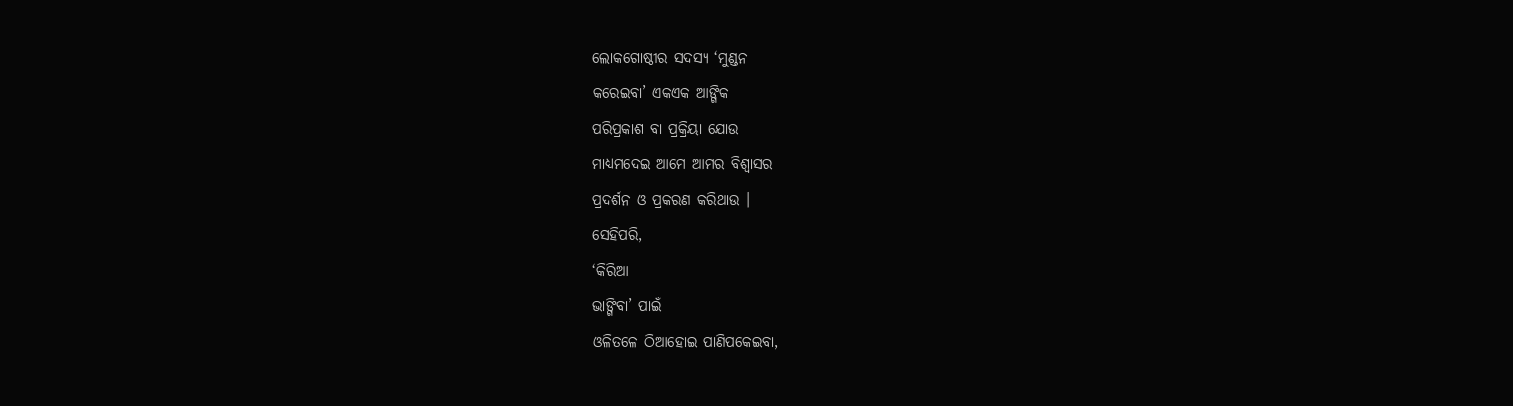ଲୋକଗୋଷ୍ଠୀର ସଦସ୍ୟ ‘ମୁଣ୍ଡନ
କରେଇବା’ ଏକଏକ ଆଙ୍ଗିକ
ପରିପ୍ରକାଶ ବା ପ୍ରକ୍ରିୟା ଯୋଉ
ମାଧ୍ୟମଦେଇ ଆମେ ଆମର ବିଶ୍ୱାସର
ପ୍ରଦର୍ଶନ ଓ ପ୍ରକରଣ କରିଥାଉ ।
ସେହିପରି,
‘କିରିଆ
ଭାଙ୍ଗିବା’ ପାଇଁ
ଓଳିତଳେ ଠିଆହୋଇ ପାଣିପକେଇବା,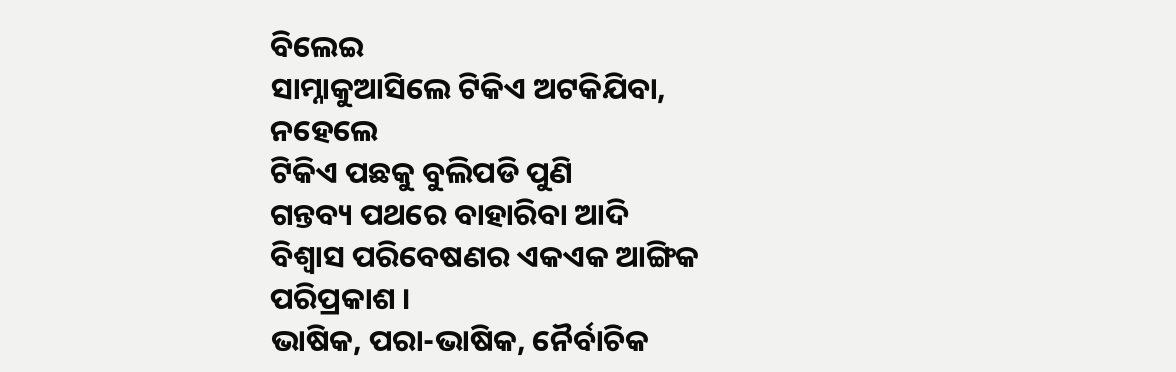ବିଲେଇ
ସାମ୍ନାକୁଆସିଲେ ଟିକିଏ ଅଟକିଯିବା,
ନହେଲେ
ଟିକିଏ ପଛକୁ ବୁଲିପଡି ପୁଣି
ଗନ୍ତବ୍ୟ ପଥରେ ବାହାରିବା ଆଦି
ବିଶ୍ୱାସ ପରିବେଷଣର ଏକଏକ ଆଙ୍ଗିକ
ପରିପ୍ରକାଶ ।
ଭାଷିକ, ପରା-ଭାଷିକ, ନୈର୍ବାଚିକ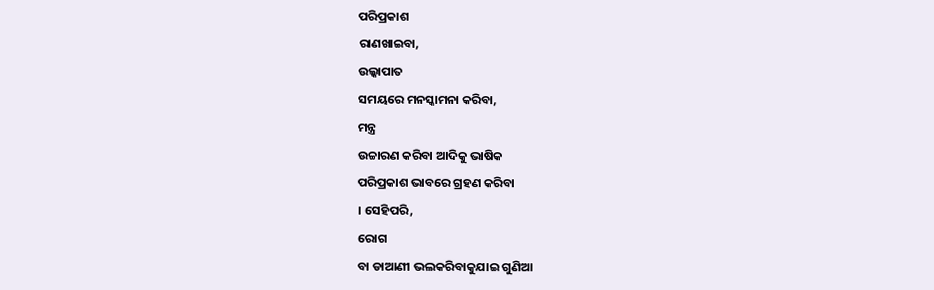ପରିପ୍ରକାଶ
ରାଣଖାଇବା,
ଉଲ୍କାପାତ
ସମୟରେ ମନସ୍କାମନା କରିବା,
ମନ୍ତ୍ର
ଉଚ୍ଚାରଣ କରିବା ଆଦିକୁ ଭାଷିକ
ପରିପ୍ରକାଶ ଭାବରେ ଗ୍ରହଣ କରିବା
। ସେହିପରି,
ରୋଗ
ବା ଡାଆଣୀ ଭଲକରିବାକୁଯାଇ ଗୁଣିଆ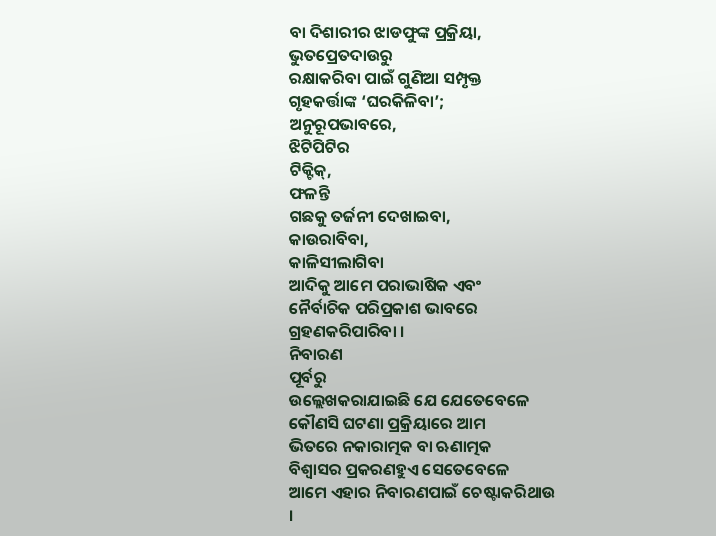ବା ଦିଶାରୀର ଝାଡଫୁଙ୍କ ପ୍ରକ୍ରିୟା,
ଭୁତପ୍ରେତଦାଉରୁ
ରକ୍ଷାକରିବା ପାଇଁ ଗୁଣିଆ ସମ୍ପୃକ୍ତ
ଗୃହକର୍ତ୍ତାଙ୍କ ‘ଘରକିଳିବା’;
ଅନୁରୂପଭାବରେ,
ଝିଟିପିଟିର
ଟିକ୍ଟିକ୍,
ଫଳନ୍ତି
ଗଛକୁ ତର୍ଜନୀ ଦେଖାଇବା,
କାଉରାବିବା,
କାଳିସୀଲାଗିବା
ଆଦିକୁ ଆମେ ପରାଭାଷିକ ଏବଂ
ନୈର୍ବାଚିକ ପରିପ୍ରକାଶ ଭାବରେ
ଗ୍ରହଣକରିପାରିବା ।
ନିବାରଣ
ପୂର୍ବରୁ
ଉଲ୍ଲେଖକରାଯାଇଛି ଯେ ଯେତେବେଳେ
କୌଣସି ଘଟଣା ପ୍ରକ୍ରିୟାରେ ଆମ
ଭିତରେ ନକାରାତ୍ମକ ବା ଋଣାତ୍ମକ
ବିଶ୍ୱାସର ପ୍ରକରଣହୁଏ ସେତେବେଳେ
ଆମେ ଏହାର ନିବାରଣପାଇଁ ଚେଷ୍ଟାକରିଥାଉ
।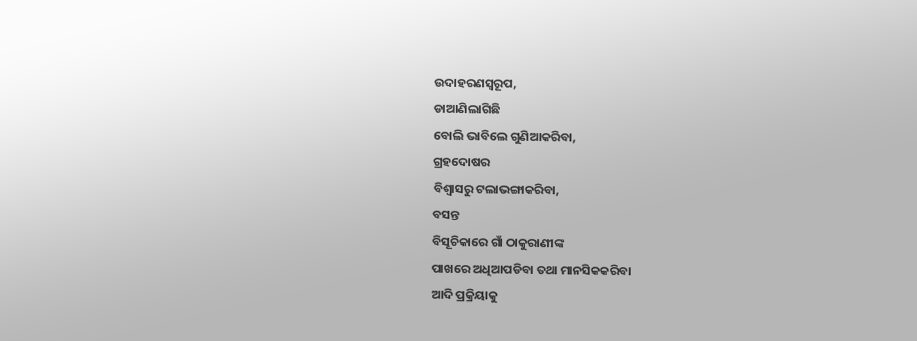ଉଦାହରଣସ୍ୱରୂପ,
ଡାଆଣିଲାଗିଛି
ବୋଲି ଭାବିଲେ ଗୁଣିଆକରିବା,
ଗ୍ରହଦୋଷର
ବିଶ୍ୱାସରୁ ଟଲାଭଙ୍ଗାକରିବା,
ବସନ୍ତ
ବିସୂଚିକାରେ ଗାଁ ଠାକୁରାଣୀଙ୍କ
ପାଖରେ ଅଧିଆପଡିବା ତଥା ମାନସିକକରିବା
ଆଦି ପ୍ରକ୍ରିୟାକୁ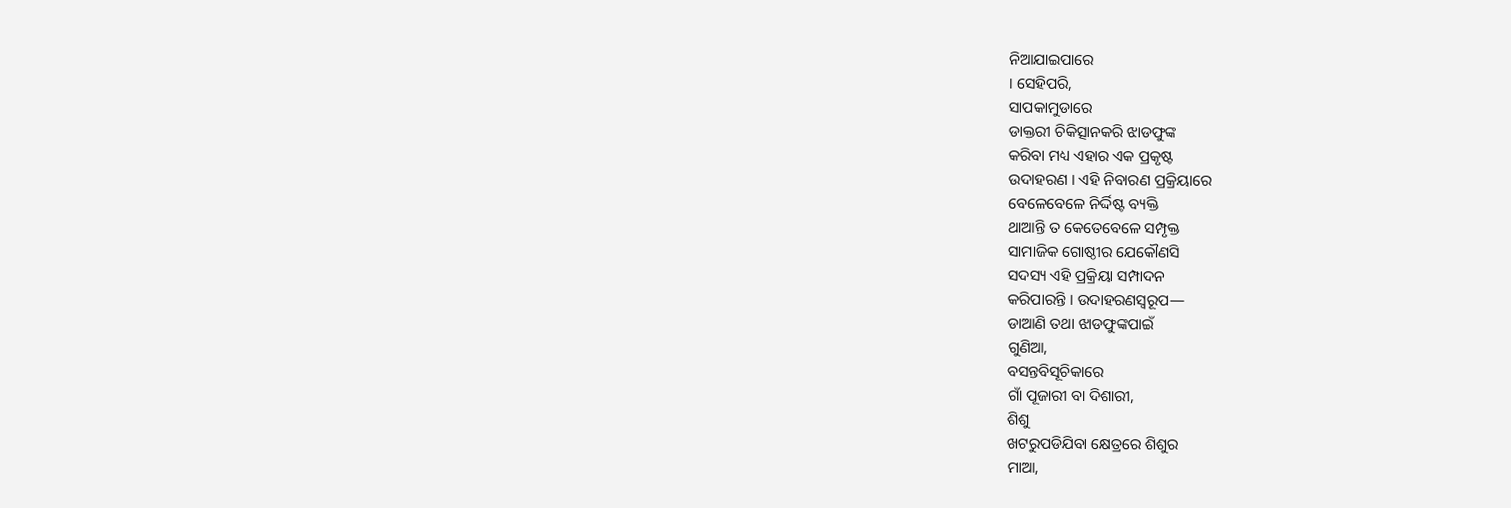ନିଆଯାଇପାରେ
। ସେହିପରି,
ସାପକାମୁଡାରେ
ଡାକ୍ତରୀ ଚିକିତ୍ସାନକରି ଝାଡଫୁଙ୍କ
କରିବା ମଧ୍ୟ ଏହାର ଏକ ପ୍ରକୃଷ୍ଟ
ଉଦାହରଣ । ଏହି ନିବାରଣ ପ୍ରକ୍ରିୟାରେ
ବେଳେବେଳେ ନିର୍ଦ୍ଦିଷ୍ଟ ବ୍ୟକ୍ତି
ଥାଆନ୍ତି ତ କେତେବେଳେ ସମ୍ପୃକ୍ତ
ସାମାଜିକ ଗୋଷ୍ଠୀର ଯେକୌଣସି
ସଦସ୍ୟ ଏହି ପ୍ରକ୍ରିୟା ସମ୍ପାଦନ
କରିପାରନ୍ତି । ଉଦାହରଣସ୍ୱରୂପ—
ଡାଆଣି ତଥା ଝାଡଫୁଙ୍କପାଇଁ
ଗୁଣିଆ,
ବସନ୍ତବିସୂଚିକାରେ
ଗାଁ ପୂଜାରୀ ବା ଦିଶାରୀ,
ଶିଶୁ
ଖଟରୁପଡିଯିବା କ୍ଷେତ୍ରରେ ଶିଶୁର
ମାଆ,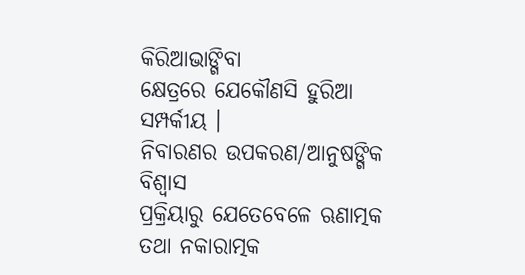କିରିଆଭାଙ୍ଗିବା
କ୍ଷେତ୍ରରେ ଯେକୌଣସି ହୁରିଆ
ସମ୍ପର୍କୀୟ ।
ନିବାରଣର ଉପକରଣ/ଆନୁଷଙ୍ଗିକ
ବିଶ୍ୱାସ
ପ୍ରକ୍ରିୟାରୁ ଯେତେବେଳେ ଋଣାତ୍ମକ
ତଥା ନକାରାତ୍ମକ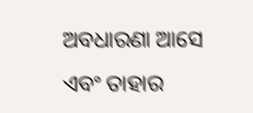ଅବଧାରଣା ଆସେ
ଏବଂ ତାହାର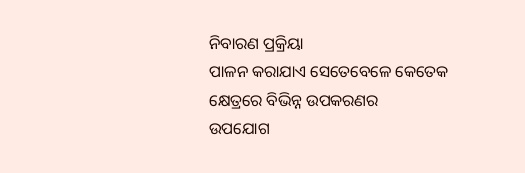ନିବାରଣ ପ୍ରକ୍ରିୟା
ପାଳନ କରାଯାଏ ସେତେବେଳେ କେତେକ
କ୍ଷେତ୍ରରେ ବିଭିନ୍ନ ଉପକରଣର
ଉପଯୋଗ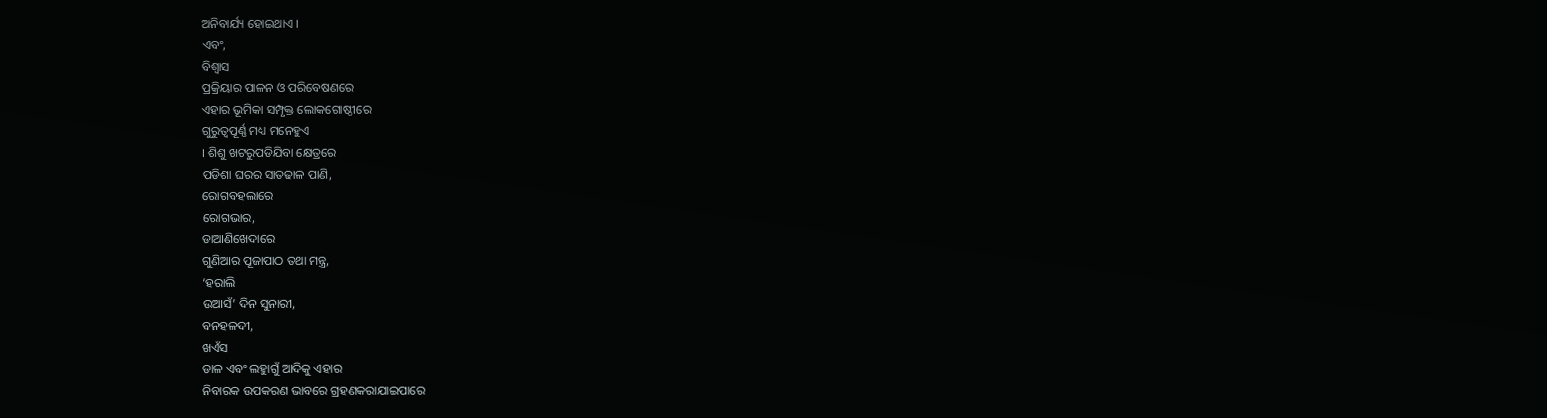ଅନିବାର୍ଯ୍ୟ ହୋଇଥାଏ ।
ଏବଂ,
ବିଶ୍ୱାସ
ପ୍ରକ୍ରିୟାର ପାଳନ ଓ ପରିବେଷଣରେ
ଏହାର ଭୂମିକା ସମ୍ପୃକ୍ତ ଲୋକଗୋଷ୍ଠୀରେ
ଗୁରୁତ୍ୱପୂର୍ଣ୍ଣ ମଧ୍ୟ ମନେହୁଏ
। ଶିଶୁ ଖଟରୁପଡିଯିବା କ୍ଷେତ୍ରରେ
ପଡିଶା ଘରର ସାତଢାଳ ପାଣି,
ରୋଗବହଲାରେ
ରୋଗଭାର,
ଡାଆଣିଖେଦାରେ
ଗୁଣିଆର ପୂଜାପାଠ ତଥା ମନ୍ତ୍ର,
‘ହରାଲି
ଉଆସଁ’ ଦିନ ସୁନାରୀ,
ବନହଳଦୀ,
ଖଏଁସ
ଡାଳ ଏବଂ ଲହୁାଗୁଁ ଆଦିକୁ ଏହାର
ନିବାରକ ଉପକରଣ ଭାବରେ ଗ୍ରହଣକରାଯାଇପାରେ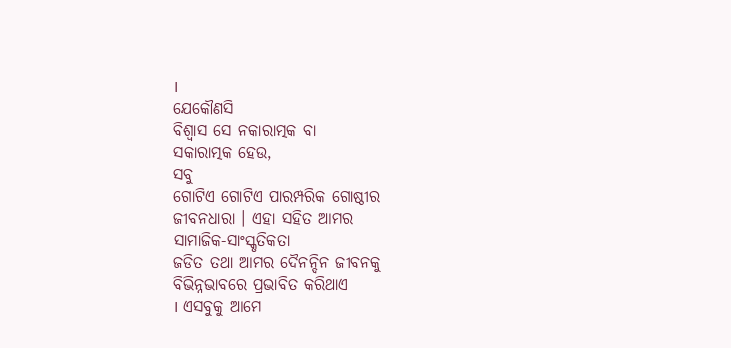।
ଯେକୌଣସି
ବିଶ୍ୱାସ ସେ ନକାରାତ୍ମକ ବା
ସକାରାତ୍ମକ ହେଉ,
ସବୁ
ଗୋଟିଏ ଗୋଟିଏ ପାରମ୍ପରିକ ଗୋଷ୍ଠୀର
ଜୀବନଧାରା । ଏହା ସହିତ ଆମର
ସାମାଜିକ-ସାଂସ୍କୃତିକତା
ଜଡିତ ତଥା ଆମର ଦୈନନ୍ଦିନ ଜୀବନକୁ
ବିଭିନ୍ନଭାବରେ ପ୍ରଭାବିତ କରିଥାଏ
। ଏସବୁକୁ ଆମେ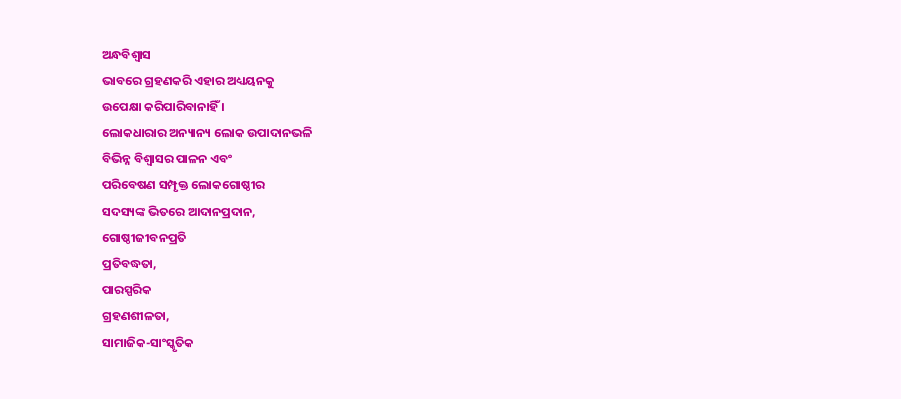ଅନ୍ଧବିଶ୍ୱାସ
ଭାବରେ ଗ୍ରହଣକରି ଏହାର ଅଧ୍ୟୟନକୁ
ଉପେକ୍ଷା କରିପାରିବାନାହିଁ ।
ଲୋକଧାରାର ଅନ୍ୟାନ୍ୟ ଲୋକ ଉପାଦାନଭଳି
ବିଭିନ୍ନ ବିଶ୍ୱାସର ପାଳନ ଏବଂ
ପରିବେଷଣ ସମ୍ପୃକ୍ତ ଲୋକଗୋଷ୍ଠୀର
ସଦସ୍ୟଙ୍କ ଭିତରେ ଆଦାନପ୍ରଦାନ,
ଗୋଷ୍ଠୀଜୀବନପ୍ରତି
ପ୍ରତିବଦ୍ଧତା,
ପାରସ୍ପରିକ
ଗ୍ରହଣଶୀଳତା,
ସାମାଜିକ-ସାଂସ୍କୃତିକ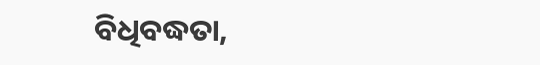ବିଧିବଦ୍ଧତା,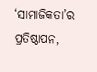‘ସାମାଜିକତା’ର
ପ୍ରତିଷ୍ଠାପନ,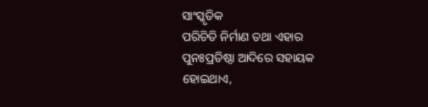ସାଂସ୍କୃତିକ
ପରିଚିତି ନିର୍ମାଣ ତଥା ଏହାର
ପୁନଃପ୍ରତିଷ୍ଠା ଆଦିରେ ସହାୟକ
ହୋଇଥାଏ,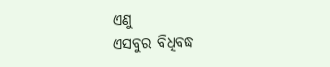ଏଣୁ
ଏସବୁର ବିଧିବଦ୍ଧ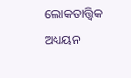ଲୋକତାତ୍ତ୍ୱିକ
ଅଧ୍ୟୟନ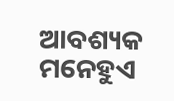ଆବଶ୍ୟକ ମନେହୁଏ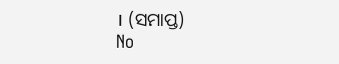। (ସମାପ୍ତ)
No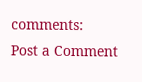comments:
Post a Comment